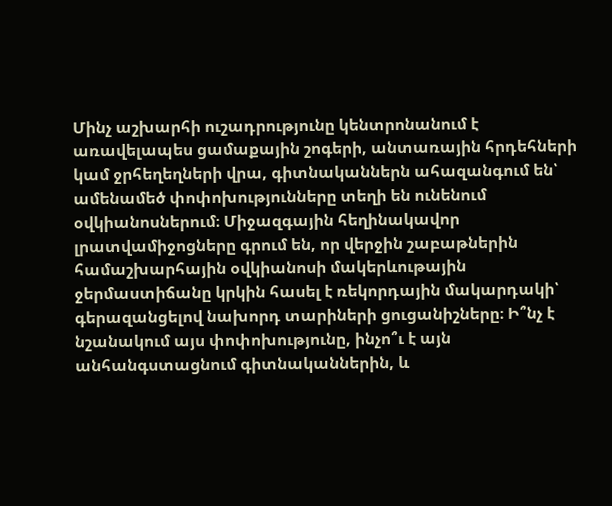Մինչ աշխարհի ուշադրությունը կենտրոնանում է առավելապես ցամաքային շոգերի, անտառային հրդեհների կամ ջրհեղեղների վրա, գիտնականներն ահազանգում են՝ ամենամեծ փոփոխությունները տեղի են ունենում օվկիանոսներում։ Միջազգային հեղինակավոր լրատվամիջոցները գրում են, որ վերջին շաբաթներին համաշխարհային օվկիանոսի մակերևութային ջերմաստիճանը կրկին հասել է ռեկորդային մակարդակի՝ գերազանցելով նախորդ տարիների ցուցանիշները։ Ի՞նչ է նշանակում այս փոփոխությունը, ինչո՞ւ է այն անհանգստացնում գիտնականներին, և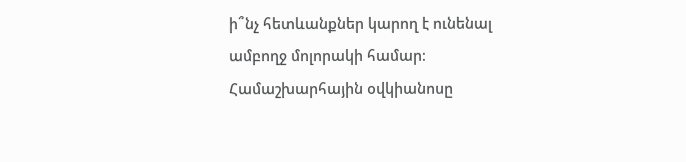ի՞նչ հետևանքներ կարող է ունենալ ամբողջ մոլորակի համար։
Համաշխարհային օվկիանոսը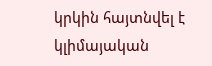կրկին հայտնվել է կլիմայական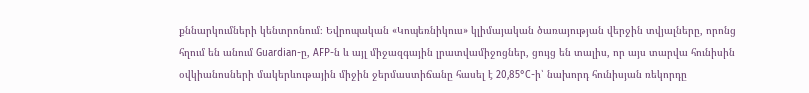քննարկումների կենտրոնում։ Եվրոպական «Կոպեռնիկուս» կլիմայական ծառայության վերջին տվյալները, որոնց հղում են անում Guardian-ը, AFP-ն և այլ միջազգային լրատվամիջոցներ, ցույց են տալիս, որ այս տարվա հունիսին օվկիանոսների մակերևութային միջին ջերմաստիճանը հասել է 20,85°C-ի՝ նախորդ հունիսյան ռեկորդը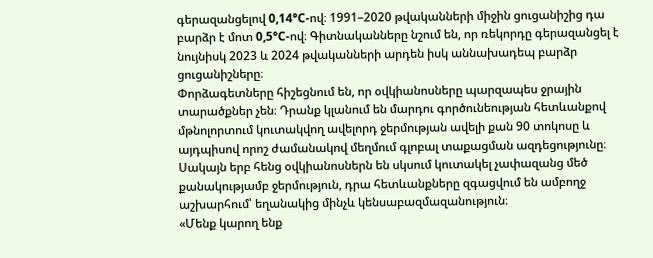գերազանցելով 0,14°C-ով։ 1991–2020 թվականների միջին ցուցանիշից դա բարձր է մոտ 0,5°C-ով։ Գիտնականները նշում են, որ ռեկորդը գերազանցել է նույնիսկ 2023 և 2024 թվականների արդեն իսկ աննախադեպ բարձր ցուցանիշները։
Փորձագետները հիշեցնում են, որ օվկիանոսները պարզապես ջրային տարածքներ չեն։ Դրանք կլանում են մարդու գործունեության հետևանքով մթնոլորտում կուտակվող ավելորդ ջերմության ավելի քան 90 տոկոսը և այդպիսով որոշ ժամանակով մեղմում գլոբալ տաքացման ազդեցությունը։ Սակայն երբ հենց օվկիանոսներն են սկսում կուտակել չափազանց մեծ քանակությամբ ջերմություն, դրա հետևանքները զգացվում են ամբողջ աշխարհում՝ եղանակից մինչև կենսաբազմազանություն։
«Մենք կարող ենք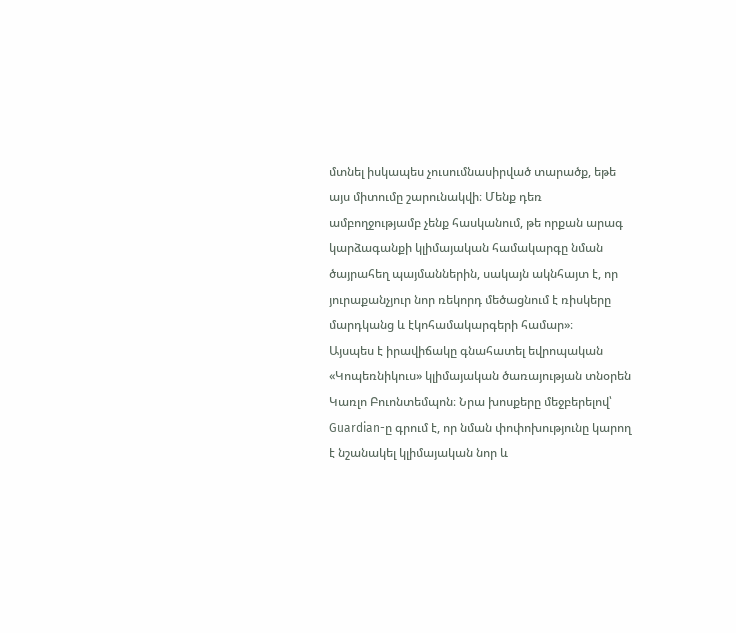մտնել իսկապես չուսումնասիրված տարածք, եթե այս միտումը շարունակվի։ Մենք դեռ ամբողջությամբ չենք հասկանում, թե որքան արագ կարձագանքի կլիմայական համակարգը նման ծայրահեղ պայմաններին, սակայն ակնհայտ է, որ յուրաքանչյուր նոր ռեկորդ մեծացնում է ռիսկերը մարդկանց և էկոհամակարգերի համար»։
Այսպես է իրավիճակը գնահատել եվրոպական «Կոպեռնիկուս» կլիմայական ծառայության տնօրեն Կառլո Բուոնտեմպոն։ Նրա խոսքերը մեջբերելով՝ Guardian-ը գրում է, որ նման փոփոխությունը կարող է նշանակել կլիմայական նոր և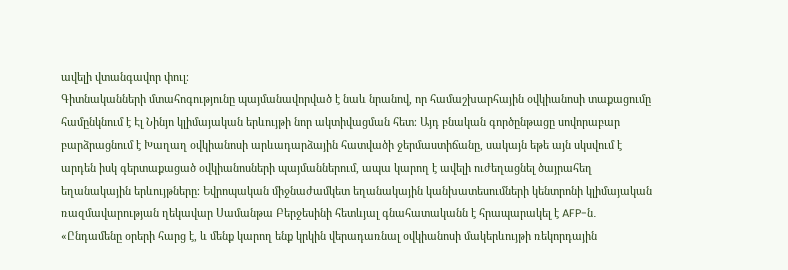ավելի վտանգավոր փուլ։
Գիտնականների մտահոգությունը պայմանավորված է նաև նրանով, որ համաշխարհային օվկիանոսի տաքացումը համընկնում է Էլ Նինյո կլիմայական երևույթի նոր ակտիվացման հետ։ Այդ բնական գործընթացը սովորաբար բարձրացնում է Խաղաղ օվկիանոսի արևադարձային հատվածի ջերմաստիճանը, սակայն եթե այն սկսվում է արդեն իսկ գերտաքացած օվկիանոսների պայմաններում, ապա կարող է ավելի ուժեղացնել ծայրահեղ եղանակային երևույթները։ Եվրոպական միջնաժամկետ եղանակային կանխատեսումների կենտրոնի կլիմայական ռազմավարության ղեկավար Սամանթա Բերջեսինի հետևյալ գնահատականն է հրապարակել է AFP-ն․
«Ընդամենը օրերի հարց է, և մենք կարող ենք կրկին վերադառնալ օվկիանոսի մակերևույթի ռեկորդային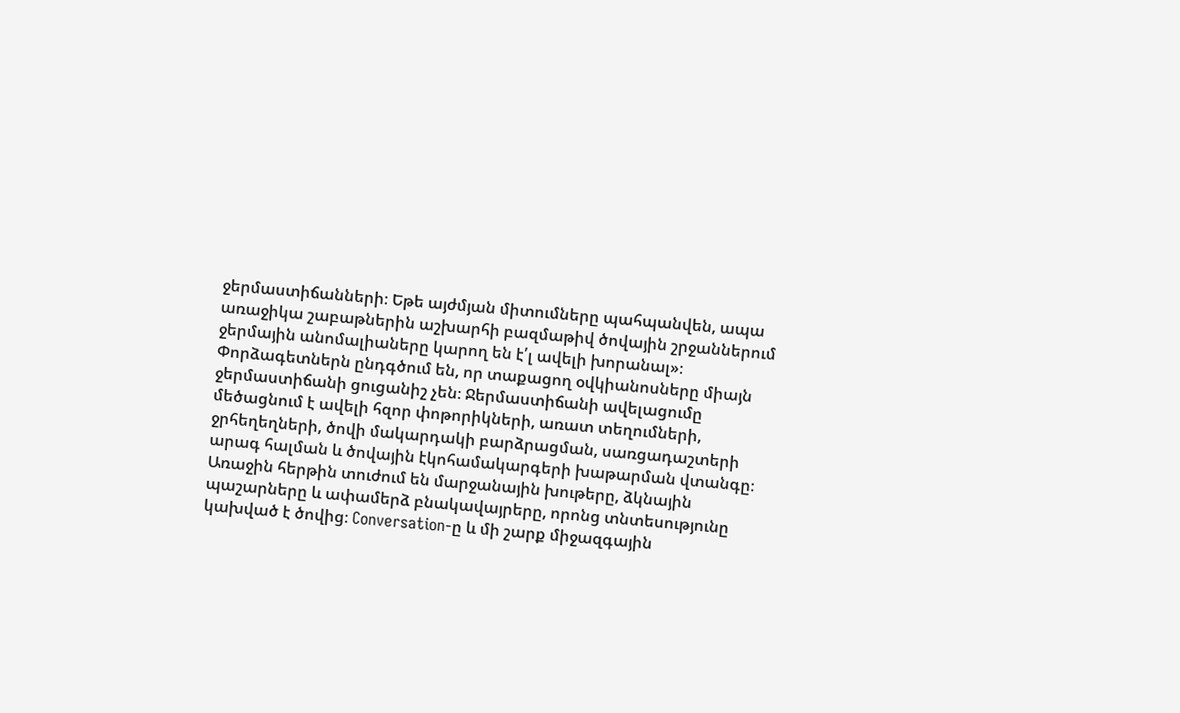ջերմաստիճանների։ Եթե այժմյան միտումները պահպանվեն, ապա առաջիկա շաբաթներին աշխարհի բազմաթիվ ծովային շրջաններում ջերմային անոմալիաները կարող են է՛լ ավելի խորանալ»։
Փորձագետներն ընդգծում են, որ տաքացող օվկիանոսները միայն ջերմաստիճանի ցուցանիշ չեն։ Ջերմաստիճանի ավելացումը մեծացնում է ավելի հզոր փոթորիկների, առատ տեղումների, ջրհեղեղների, ծովի մակարդակի բարձրացման, սառցադաշտերի արագ հալման և ծովային էկոհամակարգերի խաթարման վտանգը։ Առաջին հերթին տուժում են մարջանային խութերը, ձկնային պաշարները և ափամերձ բնակավայրերը, որոնց տնտեսությունը կախված է ծովից։ Conversation-ը և մի շարք միջազգային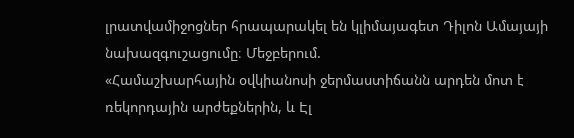լրատվամիջոցներ հրապարակել են կլիմայագետ Դիլոն Ամայայի նախազգուշացումը։ Մեջբերում.
«Համաշխարհային օվկիանոսի ջերմաստիճանն արդեն մոտ է ռեկորդային արժեքներին, և Էլ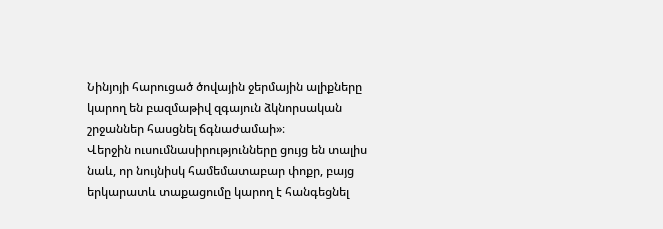Նինյոյի հարուցած ծովային ջերմային ալիքները կարող են բազմաթիվ զգայուն ձկնորսական շրջաններ հասցնել ճգնաժամաի»։
Վերջին ուսումնասիրությունները ցույց են տալիս նաև, որ նույնիսկ համեմատաբար փոքր, բայց երկարատև տաքացումը կարող է հանգեցնել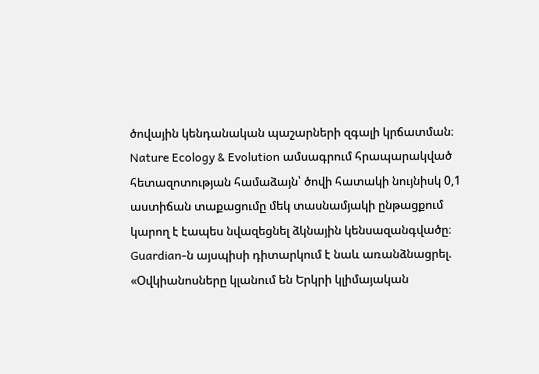ծովային կենդանական պաշարների զգալի կրճատման։ Nature Ecology & Evolution ամսագրում հրապարակված հետազոտության համաձայն՝ ծովի հատակի նույնիսկ 0,1 աստիճան տաքացումը մեկ տասնամյակի ընթացքում կարող է էապես նվազեցնել ձկնային կենսազանգվածը։ Guardian-ն այսպիսի դիտարկում է նաև առանձնացրել.
«Օվկիանոսները կլանում են Երկրի կլիմայական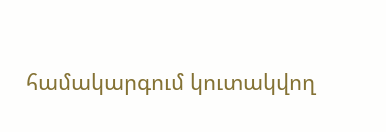համակարգում կուտակվող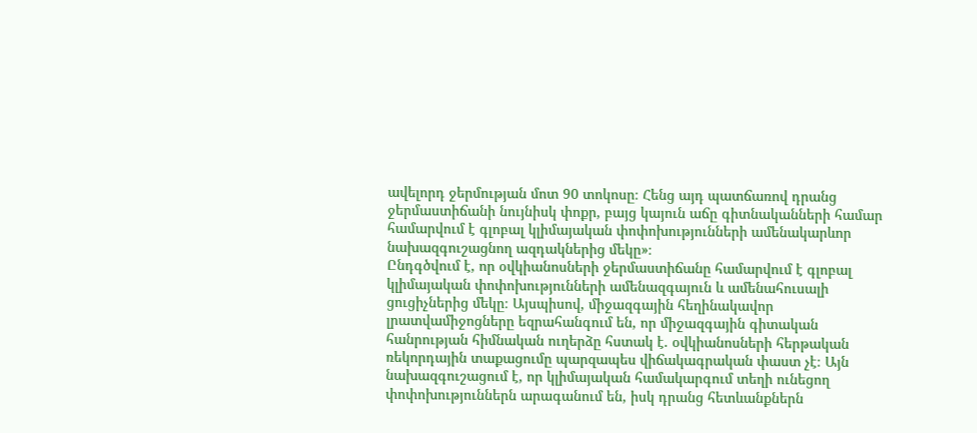ավելորդ ջերմության մոտ 90 տոկոսը։ Հենց այդ պատճառով դրանց ջերմաստիճանի նույնիսկ փոքր, բայց կայուն աճը գիտնականների համար համարվում է գլոբալ կլիմայական փոփոխությունների ամենակարևոր նախազգուշացնող ազդակներից մեկը»։
Ընդգծվում է, որ օվկիանոսների ջերմաստիճանը համարվում է գլոբալ կլիմայական փոփոխությունների ամենազգայուն և ամենահուսալի ցուցիչներից մեկը։ Այսպիսով, միջազգային հեղինակավոր լրատվամիջոցները եզրահանգում են, որ միջազգային գիտական հանրության հիմնական ուղերձը հստակ է. օվկիանոսների հերթական ռեկորդային տաքացումը պարզապես վիճակագրական փաստ չէ։ Այն նախազգուշացում է, որ կլիմայական համակարգում տեղի ունեցող փոփոխություններն արագանում են, իսկ դրանց հետևանքներն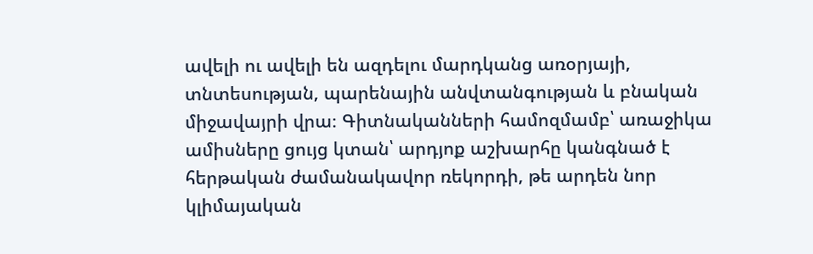ավելի ու ավելի են ազդելու մարդկանց առօրյայի, տնտեսության, պարենային անվտանգության և բնական միջավայրի վրա։ Գիտնականների համոզմամբ՝ առաջիկա ամիսները ցույց կտան՝ արդյոք աշխարհը կանգնած է հերթական ժամանակավոր ռեկորդի, թե արդեն նոր կլիմայական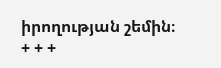իրողության շեմին։
+ + +